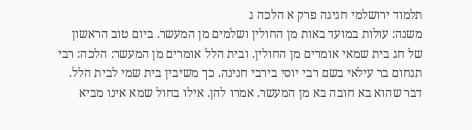תלמוד ירושלמי חגיגה פרק א הלכה ג
משנה: עולות במועד באות מן החולין ושלמים מן המעשר. ביום טוב הראשון של חג בית שמאי אומרים מן החולין. ובית הלל אומרים מן המעשר: הלכה: רבי תנחום בר עילאי בשם רבי יוסי בירבי חנינה. כך משיבין בית שמי לבית הלל. דבר שהוא בא חובה בא מן המעשר. אמרו להן. אילו בחול שמא אינו מביא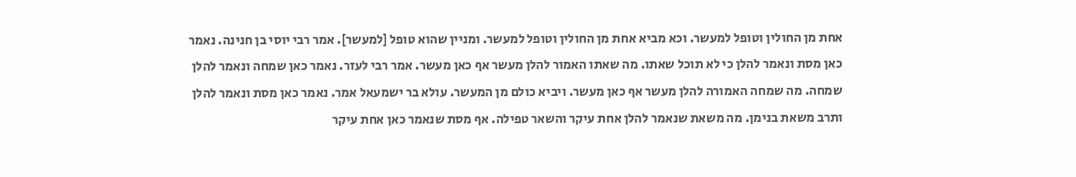אחת מן החולין וטופל למעשר. וכא מביא אחת מן החולין וטופל למעשר. ומניין שהוא טופל [למעשר]. אמר רבי יוסי בן חנינה. נאמר כאן מסת ונאמר להלן כי לא תוכל שאתו. מה שאתו האמור להלן מעשר אף כאן מעשר. אמר רבי לעזר. נאמר כאן שמחה ונאמר להלן שמחה. מה שמחה האמורה להלן מעשר אף כאן מעשר. ויביא כולם מן המעשר. עולא בר ישמעאל אמר. נאמר כאן מסת ונאמר להלן ותרב משאת בנימן. מה משאת שנאמר להלן אחת עיקר והשאר טפילה. אף מסת שנאמר כאן אחת עיקר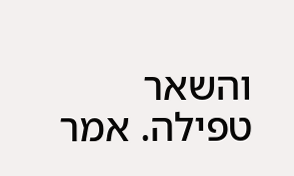והשאר טפילה. אמר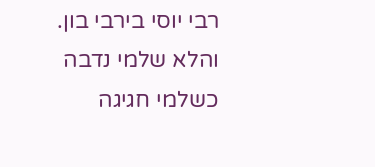רבי יוסי בירבי בון. והלא שלמי נדבה כשלמי חגיגה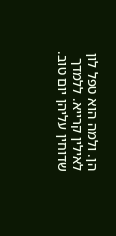הן. ולמה הוא טפל לון לאילין קרייא. ללמדך שדוחין עליהן יום טוב.